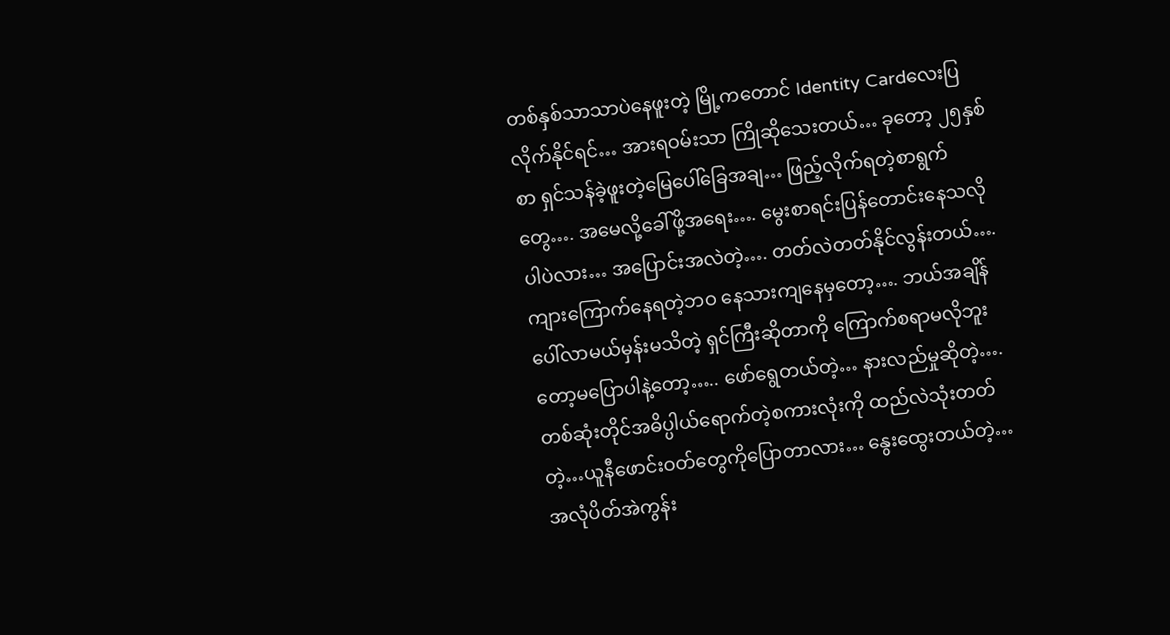တစ်နှစ်သာသာပဲနေဖူးတဲ့ မြို့ကတောင် Identity Cardလေးပြလိုက်နိုင်ရင်… အားရဝမ်းသာ ကြိုဆိုသေးတယ်… ခုတော့ ၂၅နှစ်စာ ရှင်သန်ခဲ့ဖူးတဲ့မြေပေါ်ခြေအချ… ဖြည့်လိုက်ရတဲ့စာရွက်တွေ…. အမေလို့ခေါ်ဖို့အရေး…. မွေးစာရင်းပြန်တောင်းနေသလိုပါပဲလား… အပြောင်းအလဲတဲ့…. တတ်လဲတတ်နိုင်လွန်းတယ်…. ကျားကြောက်နေရတဲ့ဘဝ နေသားကျနေမှတော့…. ဘယ်အချိန်ပေါ်လာမယ်မှန်းမသိတဲ့ ရှင်ကြီးဆိုတာကို ကြောက်စရာမလိုဘူးတော့မပြောပါနဲ့တော့….. ဖော်ရွေတယ်တဲ့… နားလည်မှုဆိုတဲ့…. တစ်ဆုံးတိုင်အဓိပ္ပါယ်ရောက်တဲ့စကားလုံးကို ထည်လဲသုံးတတ်တဲ့…ယူနီဖောင်းဝတ်တွေကိုပြောတာလား… နွေးထွေးတယ်တဲ့… အလုံပိတ်အဲကွန်း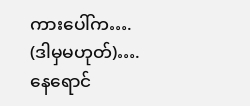ကားပေါ်က…. (ဒါမှမဟုတ်)…. နေရောင်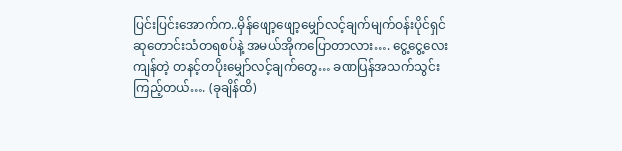ပြင်းပြင်းအောက်က..မှိန်ဖျော့ဖျော့မျှော်လင့်ချက်မျက်ဝန်းပိုင်ရှင် ဆုတောင်းသံတရစပ်နဲ့ အမယ်အိုကပြောတာလား…. ငွေ့ငွေ့လေးကျန်တဲ့ တနင့်တပိုးမျှော်လင့်ချက်တွေ… ခဏပြန်အသက်သွင်းကြည့်တယ်…. (ခုချိန်ထိ)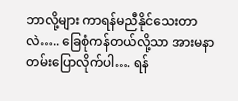ဘာလို့များ ကာရန်မညီနိုင်သေးတာလဲ….. ခြေစုံကန်တယ်လို့သာ အားမနာတမ်းပြောလိုက်ပါ…. ရန်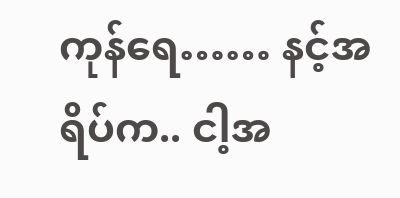ကုန်ရေ…… နင့်အရိပ်က.. ငါ့အ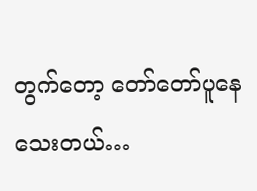တွက်တော့ တော်တော်ပူနေသေးတယ်…